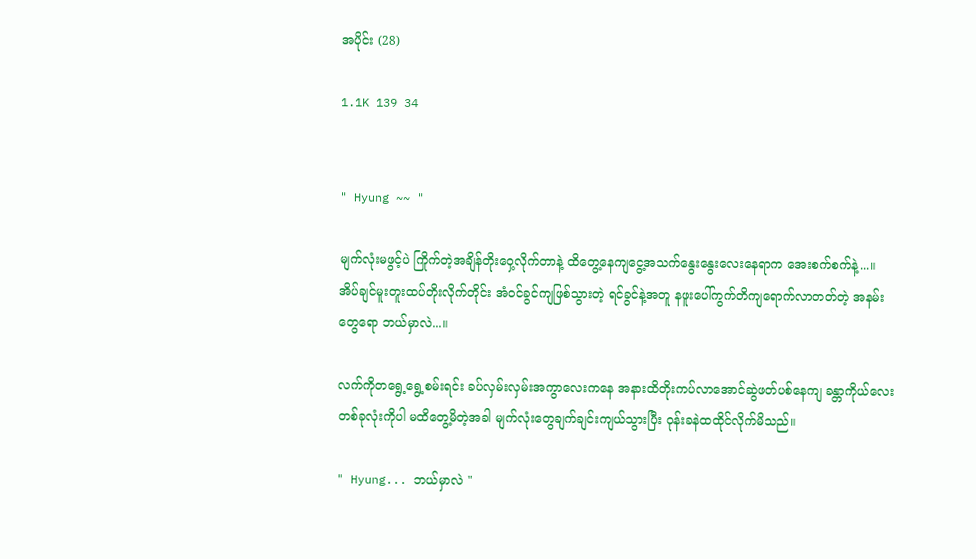အပိုင်း (28)

1.1K 139 34


" Hyung ~~ "

မျက်လုံးမဖွင့်ပဲ ကြိုက်တဲ့အချိန်တိုးဝှေ့လိုက်တာနဲ့ ထိတွေ့နေကျငွေ့အသက်နွေးနွေးလေးနေရာက အေးစက်စက်နဲ့...။
အိပ်ချင်မူးတူးထပ်တိုးလိုက်တိုင်း အံဝင်ခွင်ကျဖြစ်သွားတဲ့ ရင်ခွင်နဲ့အတူ နဖူးပေါ်ကွက်တိကျရောက်လာတတ်တဲ့ အနမ်းတွေရော ဘယ်မှာလဲ...။

လက်ကိုတရွေ့ရွေ့စမ်းရင်း ခပ်လှမ်းလှမ်းအကွာလေးကနေ အနားထိတိုးကပ်လာအောင်ဆွဲဖတ်ပစ်နေကျ ခန္တာကိုယ်လေးတစ်ခုလုံးကိုပါ မထိတွေ့မိတဲ့အခါ မျက်လုံးတွေချက်ချင်းကျယ်သွားပြီး ဝုန်းခနဲထထိုင်လိုက်မိသည်။

" Hyung... ဘယ်မှာလဲ "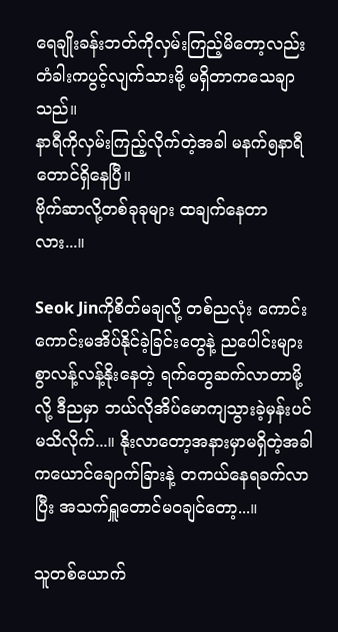ရေချိုးခန်းဘတ်ကိုလှမ်းကြည့်မိတော့လည်း တံခါးကပွင့်လျက်သားမို့ မရှိတာကသေချာသည်။
နာရီကိုလှမ်းကြည့်လိုက်တဲ့အခါ မနက်၅နာရီတောင်ရှိနေပြီ။
ဗိုက်ဆာလို့တစ်ခုခုများ ထချက်နေတာလား...။

Seok Jinကိုစိတ်မချလို့ တစ်ညလုံး ကောင်းကောင်းမအိပ်နိုင်ခဲ့ခြင်းတွေနဲ့ ညပေါင်းများစွာလန့်လန့်နိုးနေတဲ့ ရက်တွေဆက်လာတာမို့လို့ ဒီညမှာ ဘယ်လိုအိပ်မောကျသွားခဲ့မှန်းပင် မသိလိုက်...။ နိုးလာတော့အနားမှာမရှိတဲ့အခါ ကယောင်ချောက်ခြားနဲ့ တကယ်နေရခက်လာပြီး အသက်ရှူတောင်မဝချင်တော့...။

သူတစ်ယောက်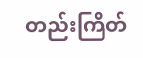တည်းကြိတ်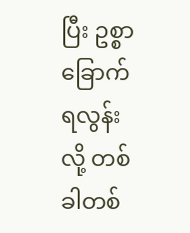ပြီး ဥစ္စာခြောက်ရလွန်းလို့ တစ်ခါတစ်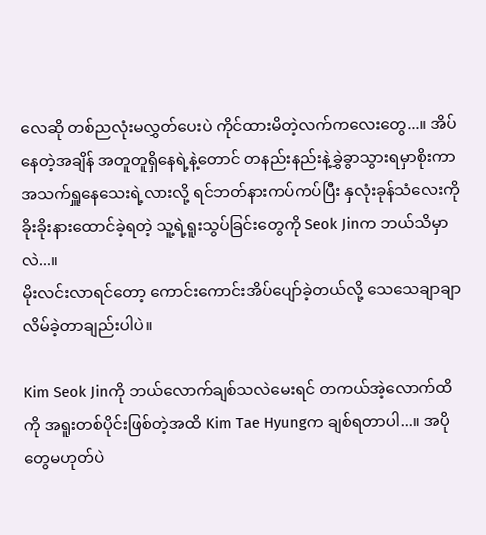လေဆို တစ်ညလုံးမလွှတ်ပေးပဲ ကိုင်ထားမိတဲ့လက်ကလေးတွေ...။ အိပ်နေတဲ့အချိန် အတူတူရှိနေရဲ့နဲ့တောင် တနည်းနည်းနဲ့ခွှဲခွာသွားရမှာစိုးကာ အသက်ရှူနေသေးရဲ့လားလို့ ရင်ဘတ်နားကပ်ကပ်ပြီး နှလုံးခုန်သံလေးကို ခိုးခိုးနားထောင်ခဲ့ရတဲ့ သူ့ရဲ့ရူးသွပ်ခြင်းတွေကို Seok Jinက ဘယ်သိမှာလဲ...။
မိုးလင်းလာရင်တော့ ကောင်းကောင်းအိပ်ပျော်ခဲ့တယ်လို့ သေသေချာချာလိမ်ခဲ့တာချည်းပါပဲ။

Kim Seok Jinကို ဘယ်လောက်ချစ်သလဲမေးရင် တကယ်အဲ့လောက်ထိကို အရူးတစ်ပိုင်းဖြစ်တဲ့အထိ Kim Tae Hyungက ချစ်ရတာပါ...။ အပိုတွေမဟုတ်ပဲ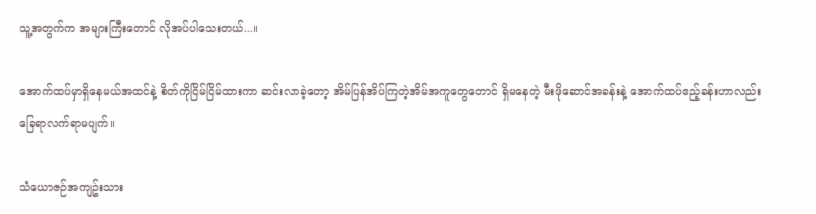သူ့အတွက်က အများကြီးတောင် လိုအပ်ပါသေးတယ်...။

အောက်ထပ်မှာရှိနေမယ်အထင်နဲ့ စိတ်ကိုငြိမ်ငြိမ်ထားကာ ဆင်းလာခဲ့တော့ အိမ်ပြန်အိပ်ကြတဲ့အိမ်အကူတွေတောင် ရှိမနေတဲ့ မီးဖိုဆောင်အခန်းနဲ့ အောက်ထပ်ဧည့်ခန်းဟာလည်း ခြေရာလက်ရာမပျက်။

သံယောဇဉ်အကျဥ်းသား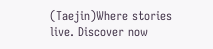(Taejin)Where stories live. Discover now